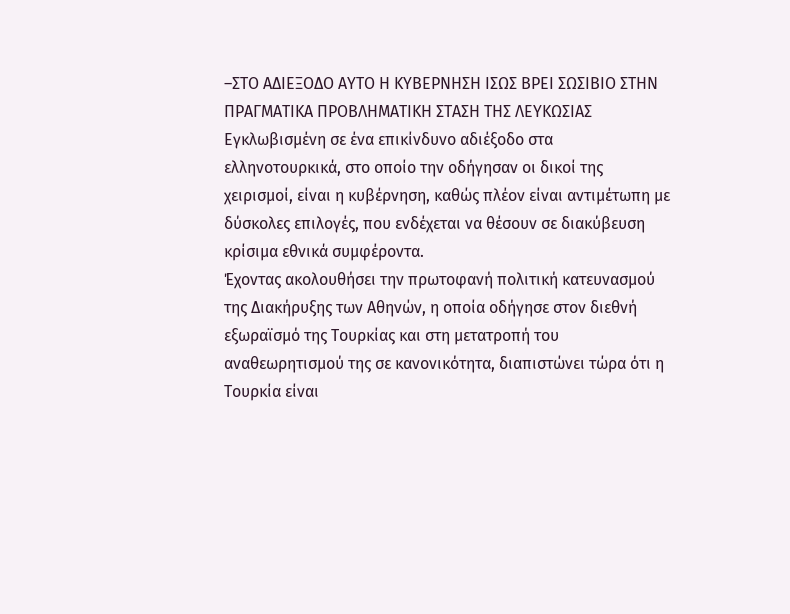–ΣΤΟ ΑΔΙΕΞΟΔΟ ΑΥΤΟ Η ΚΥΒΕΡΝΗΣΗ ΙΣΩΣ ΒΡΕΙ ΣΩΣΙΒΙΟ ΣΤΗΝ ΠΡΑΓΜΑΤΙΚΑ ΠΡΟΒΛΗΜΑΤΙΚΗ ΣΤΑΣΗ ΤΗΣ ΛΕΥΚΩΣΙΑΣ
Εγκλωβισμένη σε ένα επικίνδυνο αδιέξοδο στα ελληνοτουρκικά, στο οποίο την οδήγησαν οι δικοί της χειρισμοί, είναι η κυβέρνηση, καθώς πλέον είναι αντιμέτωπη με δύσκολες επιλογές, που ενδέχεται να θέσουν σε διακύβευση κρίσιμα εθνικά συμφέροντα.
Έχοντας ακολουθήσει την πρωτοφανή πολιτική κατευνασμού της Διακήρυξης των Αθηνών, η οποία οδήγησε στον διεθνή εξωραϊσμό της Τουρκίας και στη μετατροπή του αναθεωρητισμού της σε κανονικότητα, διαπιστώνει τώρα ότι η Τουρκία είναι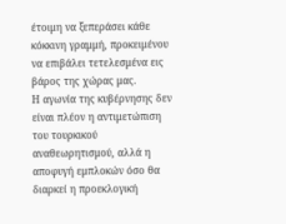έτοιμη να ξεπεράσει κάθε κόκκινη γραμμή, προκειμένου να επιβάλει τετελεσμένα εις βάρος της χώρας μας.
Η αγωνία της κυβέρνησης δεν είναι πλέον η αντιμετώπιση του τουρκικού αναθεωρητισμού, αλλά η αποφυγή εμπλοκών όσο θα διαρκεί η προεκλογική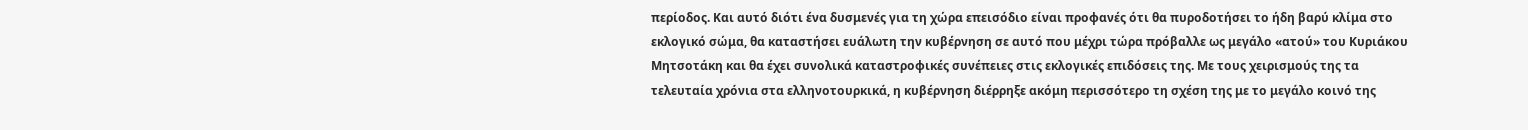περίοδος. Και αυτό διότι ένα δυσμενές για τη χώρα επεισόδιο είναι προφανές ότι θα πυροδοτήσει το ήδη βαρύ κλίμα στο εκλογικό σώμα, θα καταστήσει ευάλωτη την κυβέρνηση σε αυτό που μέχρι τώρα πρόβαλλε ως μεγάλο «ατού» του Κυριάκου Μητσοτάκη και θα έχει συνολικά καταστροφικές συνέπειες στις εκλογικές επιδόσεις της. Με τους χειρισμούς της τα τελευταία χρόνια στα ελληνοτουρκικά, η κυβέρνηση διέρρηξε ακόμη περισσότερο τη σχέση της με το μεγάλο κοινό της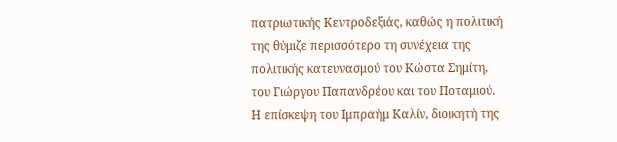πατριωτικής Κεντροδεξιάς, καθώς η πολιτική της θύμιζε περισσότερο τη συνέχεια της πολιτικής κατευνασμού του Κώστα Σημίτη, του Γιώργου Παπανδρέου και του Ποταμιού.
Η επίσκεψη του Ιμπραήμ Καλίν, διοικητή της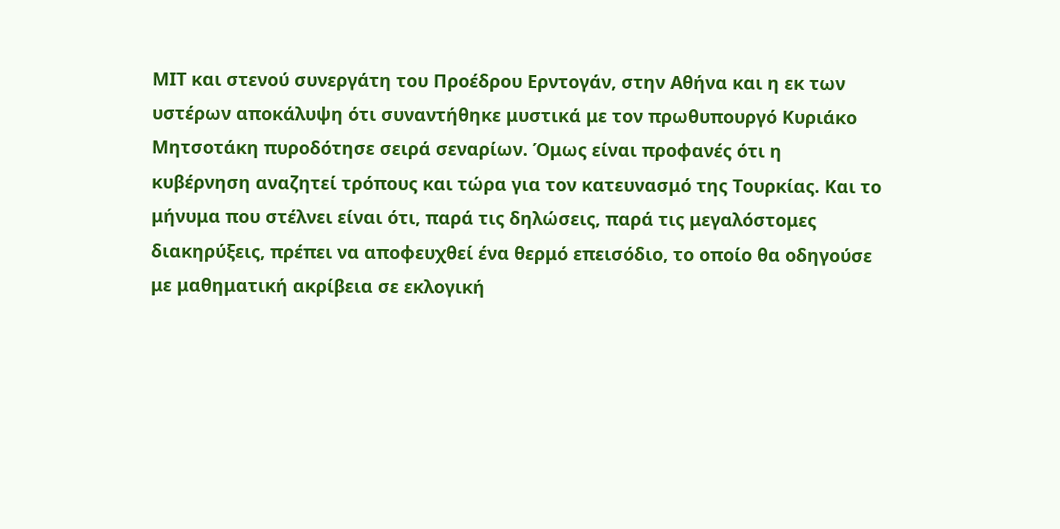ΜΙΤ και στενού συνεργάτη του Προέδρου Ερντογάν, στην Αθήνα και η εκ των υστέρων αποκάλυψη ότι συναντήθηκε μυστικά με τον πρωθυπουργό Κυριάκο Μητσοτάκη πυροδότησε σειρά σεναρίων. Όμως είναι προφανές ότι η κυβέρνηση αναζητεί τρόπους και τώρα για τον κατευνασμό της Τουρκίας. Και το μήνυμα που στέλνει είναι ότι, παρά τις δηλώσεις, παρά τις μεγαλόστομες διακηρύξεις, πρέπει να αποφευχθεί ένα θερμό επεισόδιο, το οποίο θα οδηγούσε με μαθηματική ακρίβεια σε εκλογική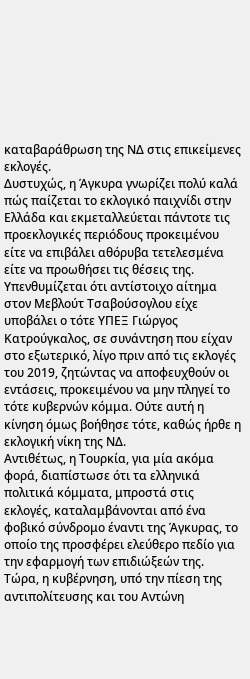καταβαράθρωση της ΝΔ στις επικείμενες εκλογές.
Δυστυχώς, η Άγκυρα γνωρίζει πολύ καλά πώς παίζεται το εκλογικό παιχνίδι στην Ελλάδα και εκμεταλλεύεται πάντοτε τις προεκλογικές περιόδους προκειμένου είτε να επιβάλει αθόρυβα τετελεσμένα είτε να προωθήσει τις θέσεις της.
Υπενθυμίζεται ότι αντίστοιχο αίτημα στον Μεβλούτ Τσαβούσογλου είχε υποβάλει ο τότε ΥΠΕΞ Γιώργος Κατρούγκαλος, σε συνάντηση που είχαν στο εξωτερικό, λίγο πριν από τις εκλογές του 2019, ζητώντας να αποφευχθούν οι εντάσεις, προκειμένου να μην πληγεί το τότε κυβερνών κόμμα. Ούτε αυτή η κίνηση όμως βοήθησε τότε, καθώς ήρθε η εκλογική νίκη της ΝΔ.
Αντιθέτως, η Τουρκία, για μία ακόμα φορά, διαπίστωσε ότι τα ελληνικά πολιτικά κόμματα, μπροστά στις εκλογές, καταλαμβάνονται από ένα φοβικό σύνδρομο έναντι της Άγκυρας, το οποίο της προσφέρει ελεύθερο πεδίο για την εφαρμογή των επιδιώξεών της.
Τώρα, η κυβέρνηση, υπό την πίεση της αντιπολίτευσης και του Αντώνη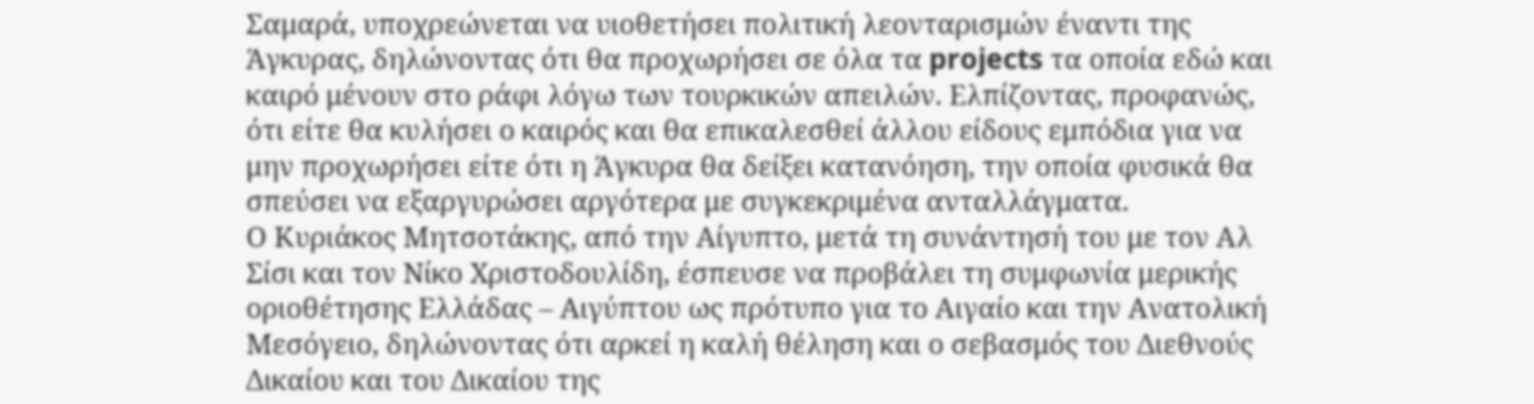Σαμαρά, υποχρεώνεται να υιοθετήσει πολιτική λεονταρισμών έναντι της Άγκυρας, δηλώνοντας ότι θα προχωρήσει σε όλα τα projects τα οποία εδώ και καιρό μένουν στο ράφι λόγω των τουρκικών απειλών. Ελπίζοντας, προφανώς, ότι είτε θα κυλήσει ο καιρός και θα επικαλεσθεί άλλου είδους εμπόδια για να μην προχωρήσει είτε ότι η Άγκυρα θα δείξει κατανόηση, την οποία φυσικά θα σπεύσει να εξαργυρώσει αργότερα με συγκεκριμένα ανταλλάγματα.
Ο Κυριάκος Μητσοτάκης, από την Αίγυπτο, μετά τη συνάντησή του με τον Αλ Σίσι και τον Νίκο Χριστοδουλίδη, έσπευσε να προβάλει τη συμφωνία μερικής οριοθέτησης Ελλάδας – Αιγύπτου ως πρότυπο για το Αιγαίο και την Ανατολική Μεσόγειο, δηλώνοντας ότι αρκεί η καλή θέληση και ο σεβασμός του Διεθνούς Δικαίου και του Δικαίου της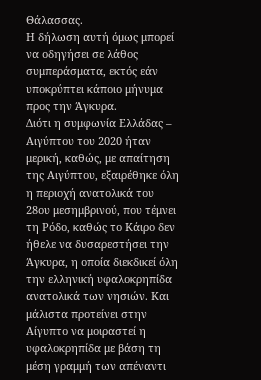Θάλασσας.
Η δήλωση αυτή όμως μπορεί να οδηγήσει σε λάθος συμπεράσματα, εκτός εάν υποκρύπτει κάποιο μήνυμα προς την Άγκυρα.
Διότι η συμφωνία Ελλάδας – Αιγύπτου του 2020 ήταν μερική, καθώς, με απαίτηση της Αιγύπτου, εξαιρέθηκε όλη η περιοχή ανατολικά του 28ου μεσημβρινού, που τέμνει τη Ρόδο, καθώς το Κάιρο δεν ήθελε να δυσαρεστήσει την Άγκυρα, η οποία διεκδικεί όλη την ελληνική υφαλοκρηπίδα ανατολικά των νησιών. Και μάλιστα προτείνει στην Αίγυπτο να μοιραστεί η υφαλοκρηπίδα με βάση τη μέση γραμμή των απέναντι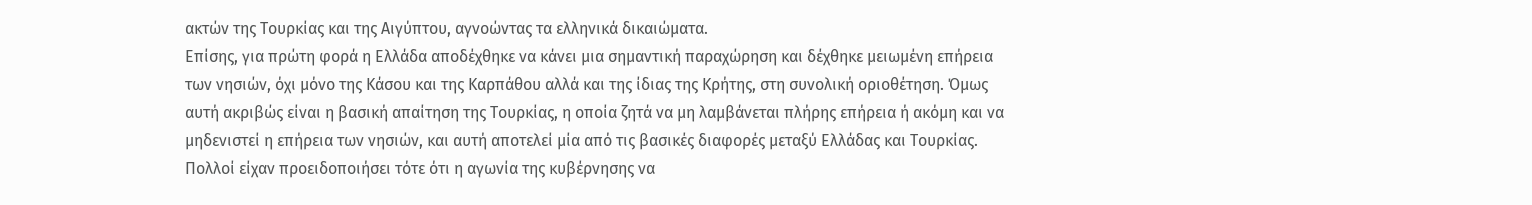ακτών της Τουρκίας και της Αιγύπτου, αγνοώντας τα ελληνικά δικαιώματα.
Επίσης, για πρώτη φορά η Ελλάδα αποδέχθηκε να κάνει μια σημαντική παραχώρηση και δέχθηκε μειωμένη επήρεια των νησιών, όχι μόνο της Κάσου και της Καρπάθου αλλά και της ίδιας της Κρήτης, στη συνολική οριοθέτηση. Όμως αυτή ακριβώς είναι η βασική απαίτηση της Τουρκίας, η οποία ζητά να μη λαμβάνεται πλήρης επήρεια ή ακόμη και να μηδενιστεί η επήρεια των νησιών, και αυτή αποτελεί μία από τις βασικές διαφορές μεταξύ Ελλάδας και Τουρκίας. Πολλοί είχαν προειδοποιήσει τότε ότι η αγωνία της κυβέρνησης να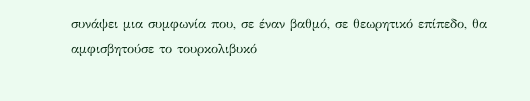συνάψει μια συμφωνία που, σε έναν βαθμό, σε θεωρητικό επίπεδο, θα αμφισβητούσε το τουρκολιβυκό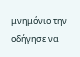μνημόνιο την οδήγησε να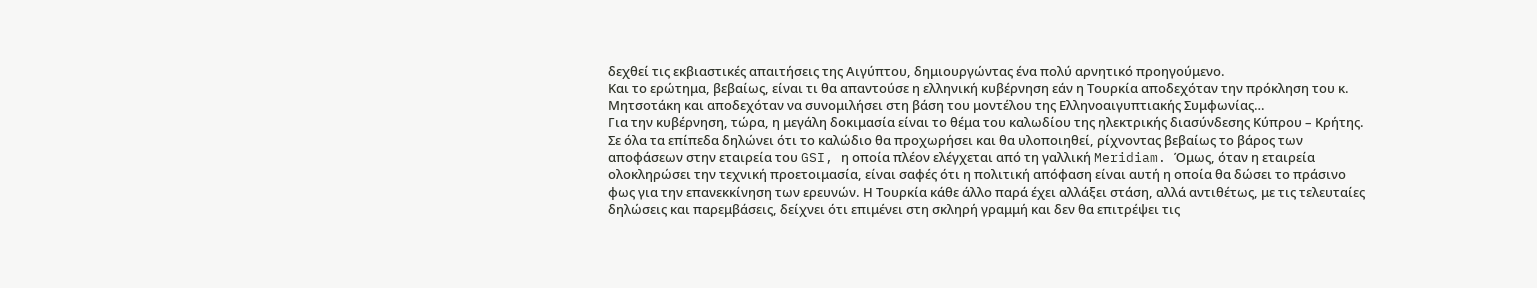δεχθεί τις εκβιαστικές απαιτήσεις της Αιγύπτου, δημιουργώντας ένα πολύ αρνητικό προηγούμενο.
Και το ερώτημα, βεβαίως, είναι τι θα απαντούσε η ελληνική κυβέρνηση εάν η Τουρκία αποδεχόταν την πρόκληση του κ. Μητσοτάκη και αποδεχόταν να συνομιλήσει στη βάση του μοντέλου της Ελληνοαιγυπτιακής Συμφωνίας…
Για την κυβέρνηση, τώρα, η μεγάλη δοκιμασία είναι το θέμα του καλωδίου της ηλεκτρικής διασύνδεσης Κύπρου – Κρήτης. Σε όλα τα επίπεδα δηλώνει ότι το καλώδιο θα προχωρήσει και θα υλοποιηθεί, ρίχνοντας βεβαίως το βάρος των αποφάσεων στην εταιρεία του GSI, η οποία πλέον ελέγχεται από τη γαλλική Meridiam. Όμως, όταν η εταιρεία ολοκληρώσει την τεχνική προετοιμασία, είναι σαφές ότι η πολιτική απόφαση είναι αυτή η οποία θα δώσει το πράσινο φως για την επανεκκίνηση των ερευνών. Η Τουρκία κάθε άλλο παρά έχει αλλάξει στάση, αλλά αντιθέτως, με τις τελευταίες δηλώσεις και παρεμβάσεις, δείχνει ότι επιμένει στη σκληρή γραμμή και δεν θα επιτρέψει τις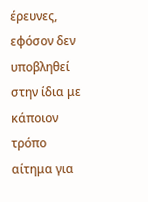έρευνες, εφόσον δεν υποβληθεί στην ίδια με κάποιον τρόπο αίτημα για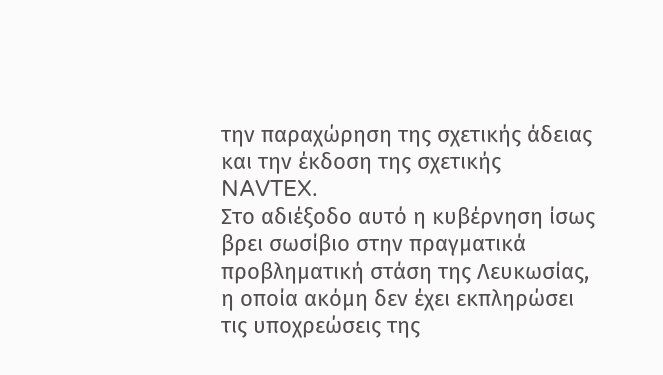την παραχώρηση της σχετικής άδειας και την έκδοση της σχετικής NAVTEX.
Στο αδιέξοδο αυτό η κυβέρνηση ίσως βρει σωσίβιο στην πραγματικά προβληματική στάση της Λευκωσίας, η οποία ακόμη δεν έχει εκπληρώσει τις υποχρεώσεις της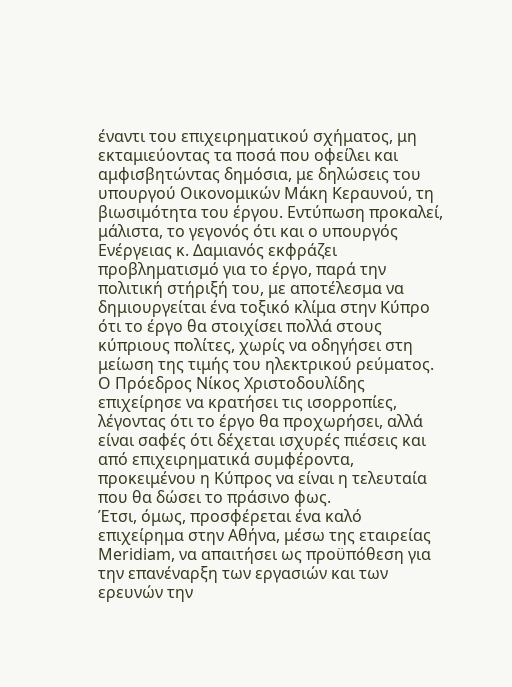έναντι του επιχειρηματικού σχήματος, μη εκταμιεύοντας τα ποσά που οφείλει και αμφισβητώντας δημόσια, με δηλώσεις του υπουργού Οικονομικών Μάκη Κεραυνού, τη βιωσιμότητα του έργου. Εντύπωση προκαλεί, μάλιστα, το γεγονός ότι και ο υπουργός Ενέργειας κ. Δαμιανός εκφράζει προβληματισμό για το έργο, παρά την πολιτική στήριξή του, με αποτέλεσμα να δημιουργείται ένα τοξικό κλίμα στην Κύπρο ότι το έργο θα στοιχίσει πολλά στους κύπριους πολίτες, χωρίς να οδηγήσει στη μείωση της τιμής του ηλεκτρικού ρεύματος.
Ο Πρόεδρος Νίκος Χριστοδουλίδης επιχείρησε να κρατήσει τις ισορροπίες, λέγοντας ότι το έργο θα προχωρήσει, αλλά είναι σαφές ότι δέχεται ισχυρές πιέσεις και από επιχειρηματικά συμφέροντα, προκειμένου η Κύπρος να είναι η τελευταία που θα δώσει το πράσινο φως.
Έτσι, όμως, προσφέρεται ένα καλό επιχείρημα στην Αθήνα, μέσω της εταιρείας Meridiam, να απαιτήσει ως προϋπόθεση για την επανέναρξη των εργασιών και των ερευνών την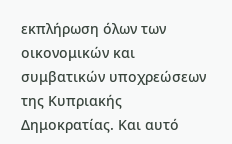εκπλήρωση όλων των οικονομικών και συμβατικών υποχρεώσεων της Κυπριακής Δημοκρατίας. Και αυτό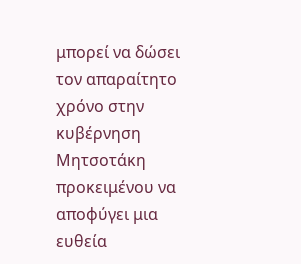μπορεί να δώσει τον απαραίτητο χρόνο στην κυβέρνηση Μητσοτάκη προκειμένου να αποφύγει μια ευθεία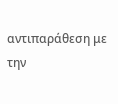αντιπαράθεση με την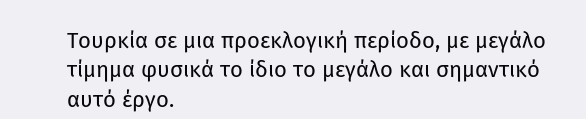Τουρκία σε μια προεκλογική περίοδο, με μεγάλο τίμημα φυσικά το ίδιο το μεγάλο και σημαντικό αυτό έργο.